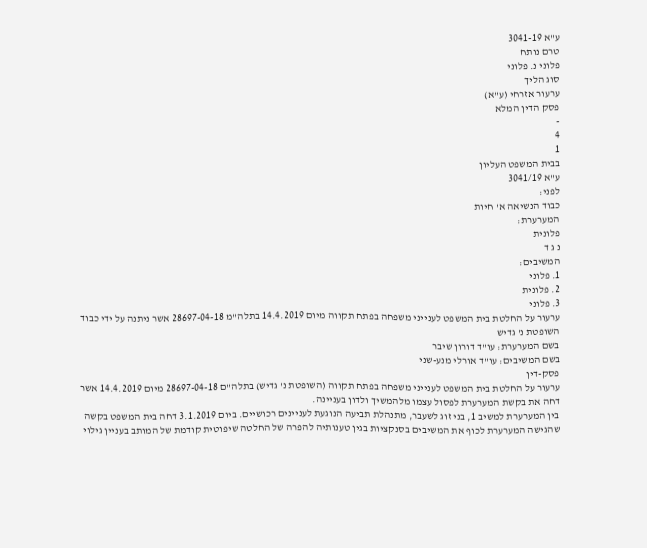ע"א 3041-19
טרם נותח
פלוני נ. פלוני
סוג הליך
ערעור אזרחי (ע"א)
פסק הדין המלא
-
4
1
בבית המשפט העליון
ע"א 3041/19
לפני:
כבוד הנשיאה א' חיות
המערערת:
פלונית
נ ג ד
המשיבים:
1. פלוני
2. פלונית
3. פלוני
ערעור על החלטת בית המשפט לענייני משפחה בפתח תקווה מיום 14.4.2019 בתלה"מ 28697-04-18 אשר ניתנה על ידי כבוד השופטת נ' גדיש
בשם המערערת: עו"ד דורון שיבר
בשם המשיבים: עו"ד אורלי מנע-שני
פסק-דין
ערעור על החלטת בית המשפט לענייני משפחה בפתח תקווה (השופטת נ' גדיש) בתלה"ם 28697-04-18 מיום 14.4.2019 אשר דחה את בקשת המערערת לפסול עצמו מלהמשיך ולדון בעניינה.
בין המערערת למשיב 1, בני זוג לשעבר, מתנהלת תביעה הנוגעת לעניינים רכושיים. ביום 3.1.2019 דחה בית המשפט בקשה שהגישה המערערת לכוף את המשיבים בסנקציות בגין טענותיה להפרה של החלטה שיפוטית קודמת של המותב בעניין גילוי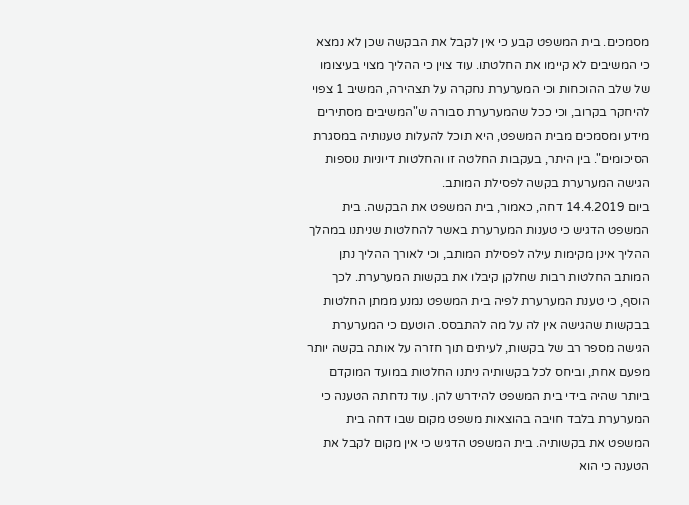מסמכים. בית המשפט קבע כי אין לקבל את הבקשה שכן לא נמצא כי המשיבים לא קיימו את החלטתו. עוד צוין כי ההליך מצוי בעיצומו של שלב ההוכחות וכי המערערת נחקרה על תצהירה, המשיב 1 צפוי להיחקר בקרוב, וכי ככל שהמערערת סבורה ש"המשיבים מסתירים מידע ומסמכים מבית המשפט, היא תוכל להעלות טענותיה במסגרת הסיכומים". בין היתר, בעקבות החלטה זו והחלטות דיוניות נוספות הגישה המערערת בקשה לפסילת המותב.
ביום 14.4.2019 דחה, כאמור, בית המשפט את הבקשה. בית המשפט הדגיש כי טענות המערערת באשר להחלטות שניתנו במהלך ההליך אינן מקימות עילה לפסילת המותב, וכי לאורך ההליך נתן המותב החלטות רבות שחלקן קיבלו את בקשות המערערת. לכך הוסף, כי טענת המערערת לפיה בית המשפט נמנע ממתן החלטות בבקשות שהגישה אין לה על מה להתבסס. הוטעם כי המערערת הגישה מספר רב של בקשות, לעיתים תוך חזרה על אותה בקשה יותר מפעם אחת, וביחס לכל בקשותיה ניתנו החלטות במועד המוקדם ביותר שהיה בידי בית המשפט להידרש להן. עוד נדחתה הטענה כי המערערת בלבד חויבה בהוצאות משפט מקום שבו דחה בית המשפט את בקשותיה. בית המשפט הדגיש כי אין מקום לקבל את הטענה כי הוא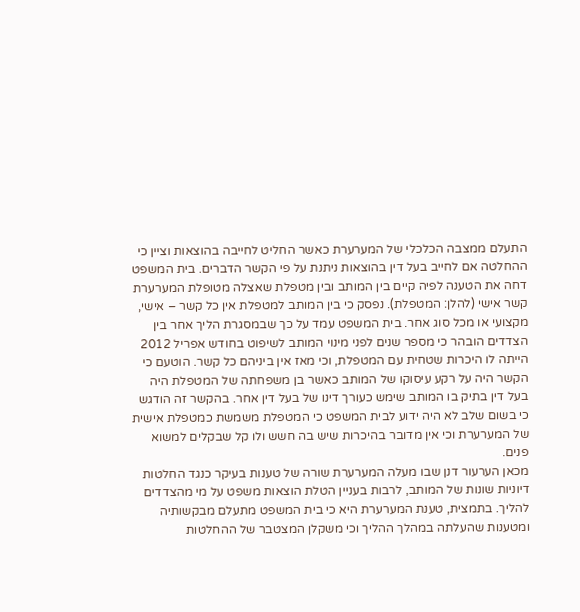התעלם ממצבה הכלכלי של המערערת כאשר החליט לחייבה בהוצאות וציין כי ההחלטה אם לחייב בעל דין בהוצאות ניתנת על פי הקשר הדברים. בית המשפט דחה את הטענה לפיה קיים בין המותב ובין מטפלת שאצלה מטופלת המערערת קשר אישי (להלן: המטפלת). נפסק כי בין המותב למטפלת אין כל קשר – אישי, מקצועי או מכל סוג אחר. בית המשפט עמד על כך שבמסגרת הליך אחר בין הצדדים הובהר כי מספר שנים לפני מינוי המותב לשיפוט בחודש אפריל 2012 הייתה לו היכרות שטחית עם המטפלת, וכי מאז אין ביניהם כל קשר. הוטעם כי הקשר היה על רקע עיסוקו של המותב כאשר בן משפחתה של המטפלת היה בעל דין בתיק בו המותב שימש כעורך דינו של בעל דין אחר. בהקשר זה הודגש כי בשום שלב לא היה ידוע לבית המשפט כי המטפלת משמשת כמטפלת אישית של המערערת וכי אין מדובר בהיכרות שיש בה חשש ולו קל שבקלים למשוא פנים.
מכאן הערעור דנן שבו מעלה המערערת שורה של טענות בעיקר כנגד החלטות דיוניות שונות של המותב, לרבות בעניין הטלת הוצאות משפט על מי מהצדדים להליך. בתמצית, טענת המערערת היא כי בית המשפט מתעלם מבקשותיה ומטענות שהעלתה במהלך ההליך וכי משקלן המצטבר של ההחלטות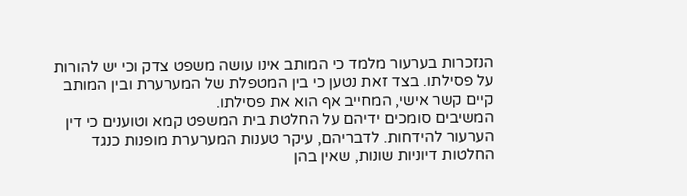הנזכרות בערעור מלמד כי המותב אינו עושה משפט צדק וכי יש להורות על פסילתו. בצד זאת נטען כי בין המטפלת של המערערת ובין המותב קיים קשר אישי, המחייב אף הוא את פסילתו.
המשיבים סומכים ידיהם על החלטת בית המשפט קמא וטוענים כי דין הערעור להידחות. לדבריהם, עיקר טענות המערערת מופנות כנגד החלטות דיוניות שונות, שאין בהן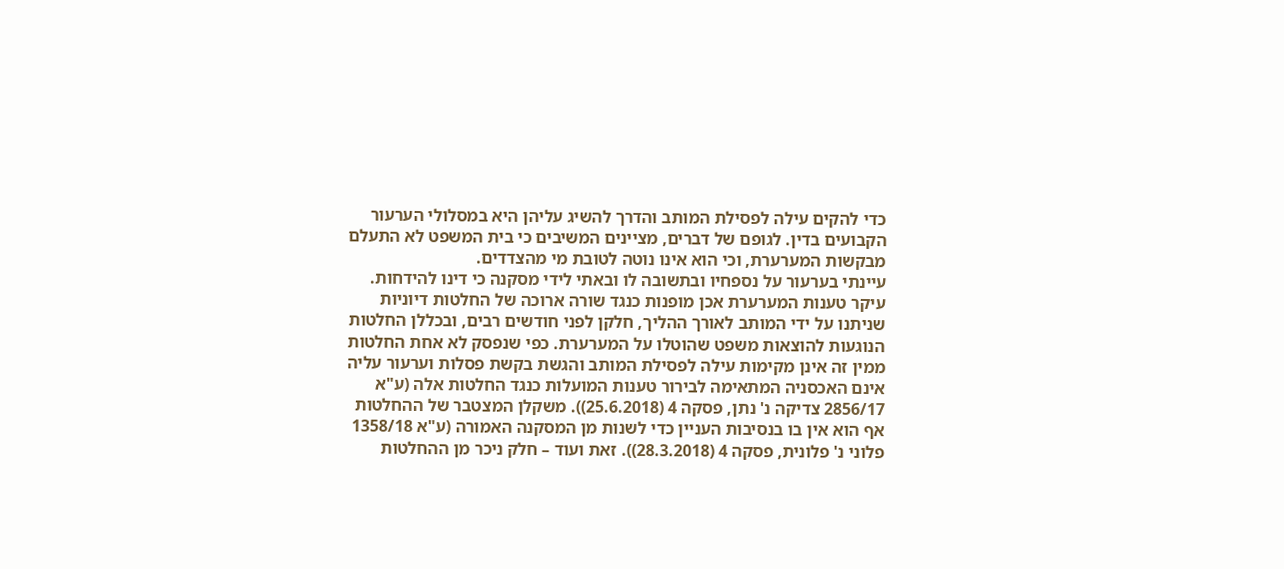כדי להקים עילה לפסילת המותב והדרך להשיג עליהן היא במסלולי הערעור הקבועים בדין. לגופם של דברים, מציינים המשיבים כי בית המשפט לא התעלם מבקשות המערערת, וכי הוא אינו נוטה לטובת מי מהצדדים.
עיינתי בערעור על נספחיו ובתשובה לו ובאתי לידי מסקנה כי דינו להידחות. עיקר טענות המערערת אכן מופנות כנגד שורה ארוכה של החלטות דיוניות שניתנו על ידי המותב לאורך ההליך, חלקן לפני חודשים רבים, ובכללן החלטות הנוגעות להוצאות משפט שהוטלו על המערערת. כפי שנפסק לא אחת החלטות ממין זה אינן מקימות עילה לפסילת המותב והגשת בקשת פסלות וערעור עליה אינם האכסניה המתאימה לבירור טענות המועלות כנגד החלטות אלה (ע"א 2856/17 צדיקה נ' נתן, פסקה 4 (25.6.2018)). משקלן המצטבר של ההחלטות אף הוא אין בו בנסיבות העניין כדי לשנות מן המסקנה האמורה (ע"א 1358/18 פלוני נ' פלונית, פסקה 4 (28.3.2018)). זאת ועוד – חלק ניכר מן ההחלטות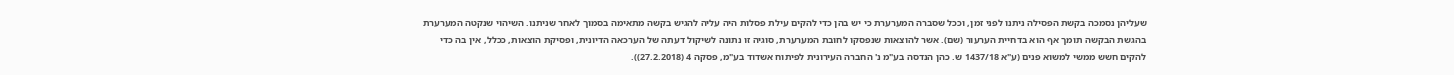שעליהן נסמכה בקשת הפסילה ניתנו לפני זמן, וככל שסברה המערערת כי יש בהן כדי להקים עילת פסלות היה עליה להגיש בקשה מתאימה בסמוך לאחר שניתנו. השיהוי שנקטה המערערת בהגשת הבקשה תומך אף הוא בדחיית הערעור (שם). אשר להוצאות שנפסקו לחובת המערערת, סוגיה זו נתונה לשיקול דעתה של הערכאה הדיונית, ופסיקת הוצאות, ככלל, אין בה כדי להקים חשש ממשי למשוא פנים (ע"א 1437/18 ש. כהן הנדסה בע"מ נ' החברה העירונית לפיתוח אשדוד בע"מ, פסקה 4 (27.2.2018)).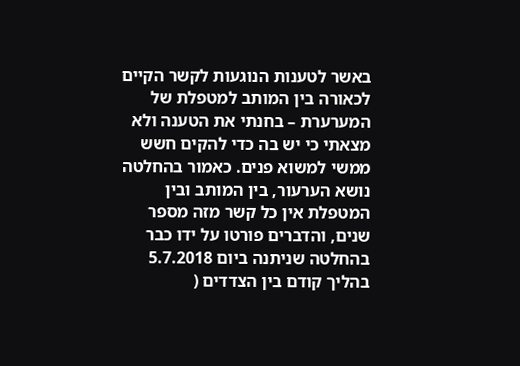באשר לטענות הנוגעות לקשר הקיים לכאורה בין המותב למטפלת של המערערת – בחנתי את הטענה ולא מצאתי כי יש בה כדי להקים חשש ממשי למשוא פנים. כאמור בהחלטה נושא הערעור, בין המותב ובין המטפלת אין כל קשר מזה מספר שנים, והדברים פורטו על ידו כבר בהחלטה שניתנה ביום 5.7.2018 בהליך קודם בין הצדדים (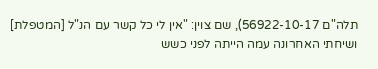תלה"ם 56922-10-17), שם צוין: "אין לי כל קשר עם הנ"ל [המטפלת] ושיחתי האחרונה עמה הייתה לפני כשש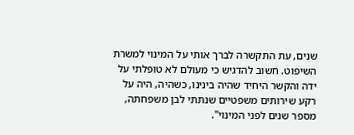שנים, עת התקשרה לברך אותי על המינוי למשרת השיפוט. חשוב להדגיש כי מעולם לא טופלתי על ידה והקשר היחיד שהיה בינינו, כשהיה, היה על רקע שירותים משפטיים שנתתי לבן משפחתה, מספר שנים לפני המינוי".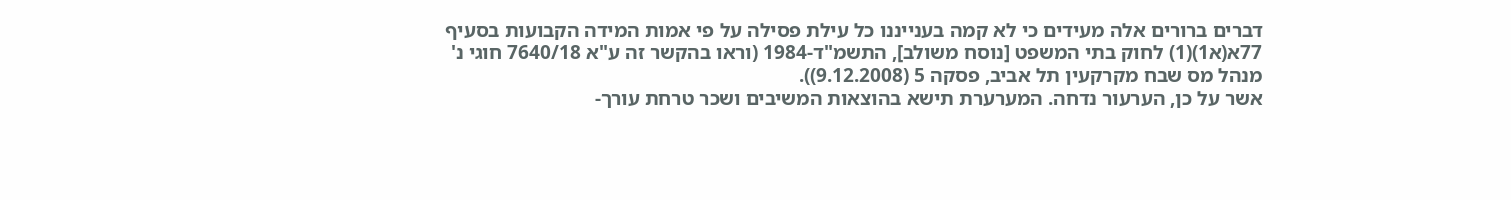דברים ברורים אלה מעידים כי לא קמה בענייננו כל עילת פסילה על פי אמות המידה הקבועות בסעיף 77א(א1)(1) לחוק בתי המשפט [נוסח משולב], התשמ"ד-1984 (וראו בהקשר זה ע"א 7640/18 חוגי נ' מנהל מס שבח מקרקעין תל אביב, פסקה 5 (9.12.2008)).
אשר על כן, הערעור נדחה. המערערת תישא בהוצאות המשיבים ושכר טרחת עורך-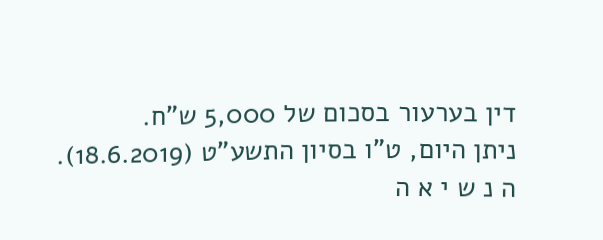דין בערעור בסכום של 5,000 ש"ח.
ניתן היום, ט"ו בסיון התשע"ט (18.6.2019).
ה נ ש י א ה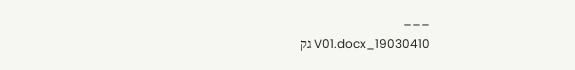___
19030410_V01.docx גק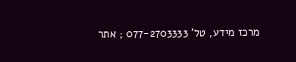מרכז מידע, טל' 077-2703333 ; אתר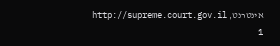אינטרנט, http://supreme.court.gov.il
1